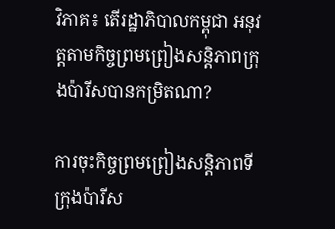វិភាគ៖ តើរដ្ឋាភិបាលកម្ពុជា អនុវត្តតាមកិច្ចព្រមព្រៀងសន្តិភាពក្រុងប៉ារីសបានកម្រិតណា?

ការចុះកិច្ចព្រមព្រៀងសន្តិភាពទីក្រុងប៉ារីស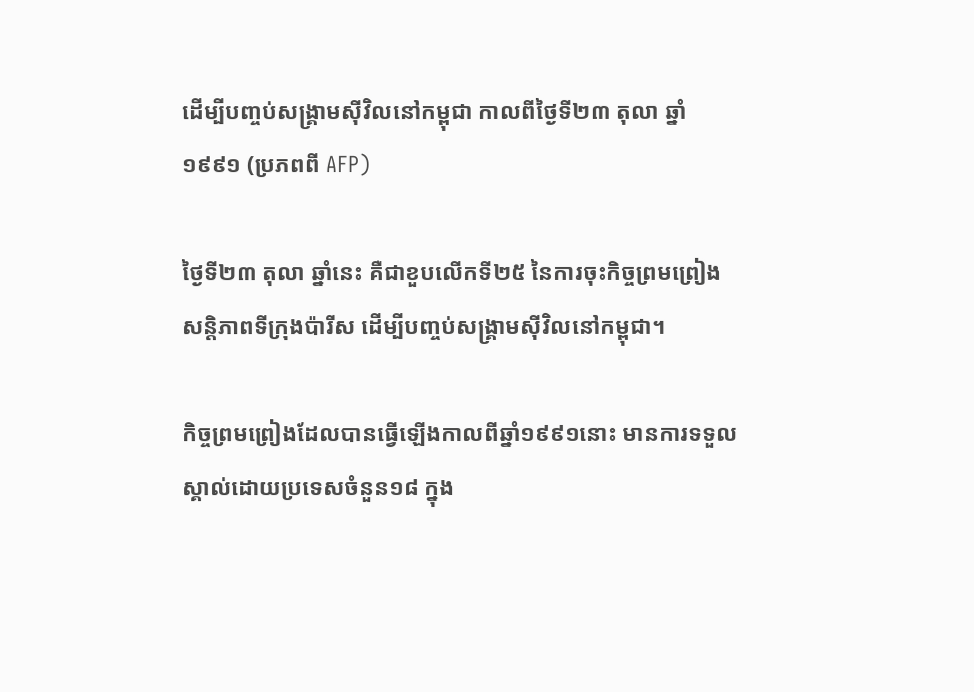ដើម្បីបញ្ចប់សង្រ្គាមស៊ីវិលនៅកម្ពុជា កាលពីថ្ងៃទី២៣ តុលា ឆ្នាំ១៩៩១ (ប្រភពពី AFP)

ថ្ងៃទី២៣ តុលា ឆ្នាំនេះ គឺជាខួបលើកទី២៥ នៃការចុះកិច្ចព្រមព្រៀងសន្តិភាពទីក្រុងប៉ារីស ដើម្បីបញ្ចប់សង្រ្គាមស៊ីវិលនៅកម្ពុជា។

កិច្ចព្រមព្រៀងដែលបានធ្វើឡើងកាលពីឆ្នាំ១៩៩១នោះ មានការទទួលស្គាល់ដោយប្រទេសចំនួន១៨ ក្នុង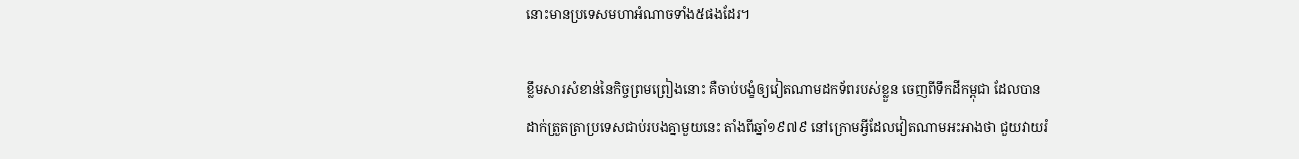នោះមានប្រទេសមហាអំណាចទាំង៥ផងដែរ។

ខ្លឹមសារសំខាន់នៃកិច្ចព្រមព្រៀងនោះ គឺចាប់បង្ខំឲ្យវៀតណាមដកទ័ពរបស់ខ្លួន ចេញពីទឹកដីកម្ពុជា ដែលបានដាក់ត្រួតត្រាប្រទេសជាប់របងគ្នាមួយនេះ តាំងពីឆ្នាំ១៩៧៩ នៅក្រោមអ្វីដែលវៀតណាមអះអាងថា ជួយវាយរំ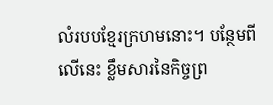លំរបបខ្មែរក្រហមនោះ។ បន្ថែមពីលើនេះ ខ្លឹមសារនៃកិច្ចព្រ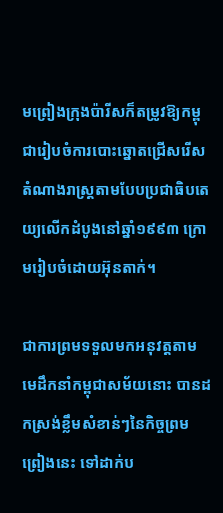មព្រៀងក្រុងប៉ារីសក៏តម្រូវឱ្យកម្ពុជារៀបចំការបោះឆ្នោតជ្រើសរើសតំណាងរាស្ត្រតាមបែបប្រជាធិបតេយ្យលើកដំបូងនៅឆ្នាំ១៩៩៣ ក្រោមរៀបចំដោយអ៊ុនតាក់។

ជាការព្រមទទួលមកអនុវត្តតាម មេដឹកនាំកម្ពុជាសម័យនោះ បានដកស្រង់ខ្លឹមសំខាន់ៗនៃកិច្ចព្រមព្រៀងនេះ ទៅដាក់ប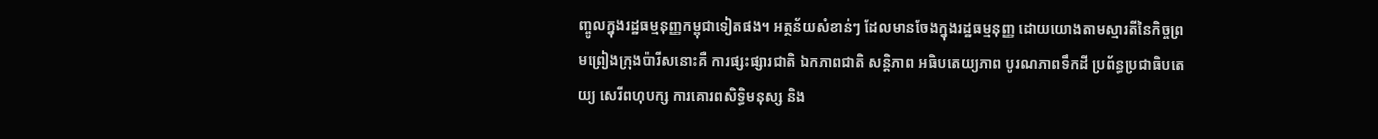ញ្ចូលក្នុងរដ្ឋធម្មនុញ្ញកម្ពុជាទៀតផង។ អត្ថន័យសំខាន់ៗ ដែលមានចែងក្នុងរដ្ឋធម្មនុញ្ញ ដោយយោងតាមស្មារតីនៃកិច្ចព្រមព្រៀងក្រុងប៉ារីសនោះគឺ ការផ្សះផ្សារជាតិ ឯកភាពជាតិ សន្ដិភាព អធិបតេយ្យភាព បូរណភាពទឹកដី ប្រព័ន្ធប្រជាធិបតេយ្យ សេរីពហុបក្ស ការគោរពសិទ្ធិមនុស្ស និង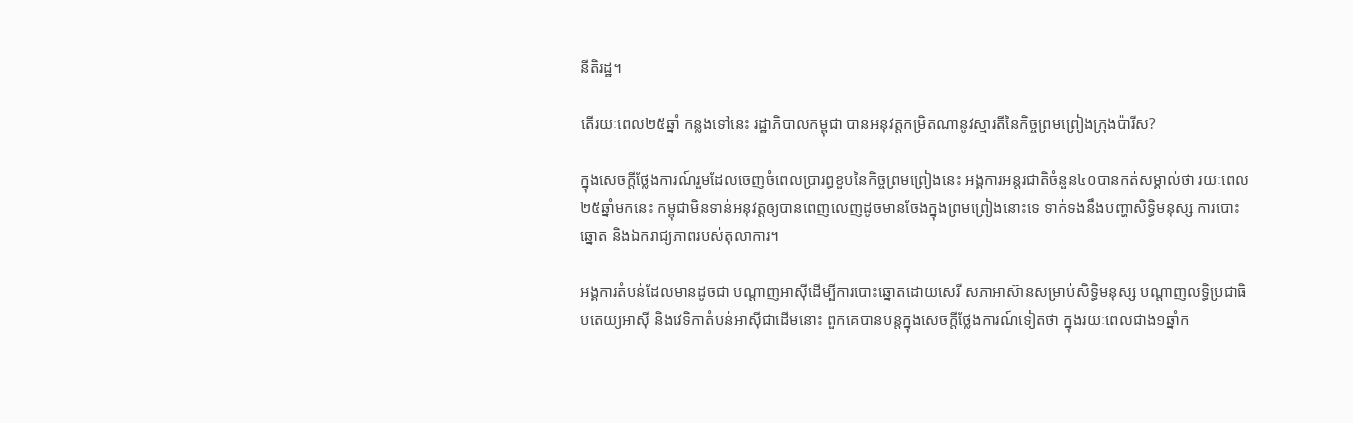នីតិរដ្ឋ។

តើរយៈពេល២៥ឆ្នាំ កន្លងទៅនេះ រដ្ឋាភិបាលកម្ពុជា បានអនុវត្តកម្រិតណានូវស្មារតីនៃកិច្ចព្រមព្រៀងក្រុងប៉ារីស?

ក្នុងសេចក្តីថ្លែងការណ៍រួមដែលចេញចំពេលប្រារព្ធខួបនៃកិច្ចព្រមព្រៀងនេះ អង្គការអន្តរជាតិចំនួន៤០បានកត់សម្គាល់ថា រយៈពេល២៥ឆ្នាំមកនេះ កម្ពុជាមិនទាន់អនុវត្តឲ្យបានពេញលេញដូចមានចែងក្នុងព្រមព្រៀងនោះទេ ទាក់ទងនឹងបញ្ហាសិទ្ធិមនុស្ស ការបោះឆ្នោត និងឯករាជ្យភាពរបស់តុលាការ។

អង្គការតំបន់ដែលមានដូចជា បណ្តាញអាស៊ីដើម្បីការបោះឆ្នោតដោយសេរី សភាអាស៊ានសម្រាប់សិទ្ធិមនុស្ស បណ្តាញលទ្ធិប្រជាធិបតេយ្យអាស៊ី និងវេទិកាតំបន់អាស៊ីជាដើមនោះ ពួកគេបានបន្តក្នុងសេចក្តីថ្លែងការណ៍ទៀតថា ក្នុងរយៈពេលជាង១ឆ្នាំក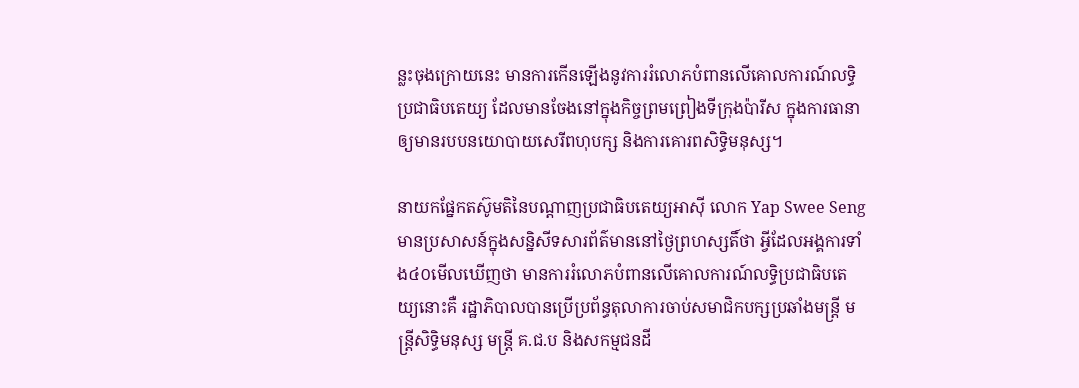ន្លះចុងក្រោយនេះ មានការកើនឡើងនូវការរំលោភបំពានលើគោលការណ៍លទ្ធិប្រជាធិបតេយ្យ ដែលមានចែងនៅក្នុងកិច្ចព្រមព្រៀងទីក្រុងប៉ារីស ក្នុងការធានាឲ្យមានរបបនយោបាយសេរីពហុបក្ស និងការគោរពសិទ្ធិមនុស្ស។

នាយកផ្នែកតស៊ូមតិនៃបណ្តាញប្រជាធិបតេយ្យអាស៊ី លោក Yap Swee Seng មានប្រសាសន៍ក្នុងសន្និសីទសារព័ត៌មាននៅថ្ងៃព្រហស្សតិ៍ថា អ្វីដែលអង្គការទាំង៤០មើលឃើញថា មានការរំលោភបំពានលើគោលការណ៍លទ្ធិប្រជាធិបតេយ្យនោះគឺ រដ្ឋាភិបាលបានប្រើប្រព័ន្ធតុលាការចាប់សមាជិកបក្សប្រឆាំងមន្រ្តី មន្រ្តីសិទ្ធិមនុស្ស មន្រ្តី គ.ជ.ប និងសកម្មជនដី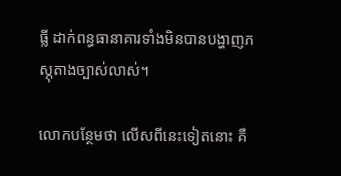ធ្លី ដាក់ពន្ធធានាគារទាំងមិនបានបង្ហាញភស្ភុតាងច្បាស់លាស់។

លោកបន្ថែមថា លើសពីនេះទៀតនោះ គឺ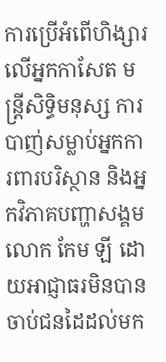ការប្រើអំពើហិង្សារលើអ្នកកាសែត មន្រ្តីសិទ្ធិមនុស្ស ការបាញ់សម្លាប់អ្នកការពារបរិស្ថាន និងអ្នកវិភាគបញ្ហាសង្គមលោក កែម ឡី ដោយអាជ្ញាធរមិនបានចាប់ជនដៃដល់មក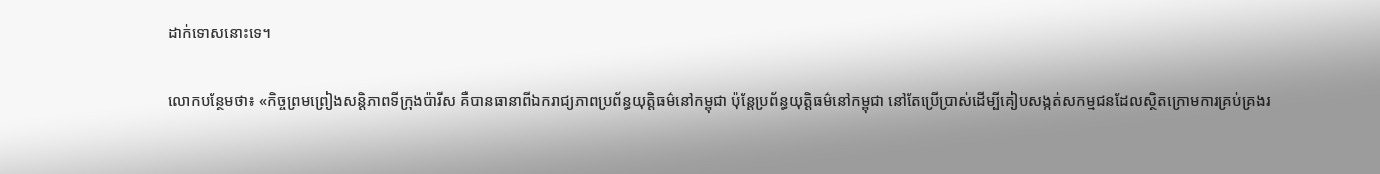ដាក់ទោសនោះទេ។

លោកបន្ថែមថា៖ «កិច្ចព្រមព្រៀងសន្តិភាពទីក្រុងប៉ារីស គឺបានធានាពីឯករាជ្យភាពប្រព័ន្ធយុត្តិធម៌នៅកម្ពុជា ប៉ុន្តែប្រព័ន្ធយុត្តិធម៌នៅកម្ពុជា នៅតែប្រើប្រាស់ដើម្បីគៀបសង្កត់សកម្មជនដែលស្ថិតក្រោមការគ្រប់គ្រងរ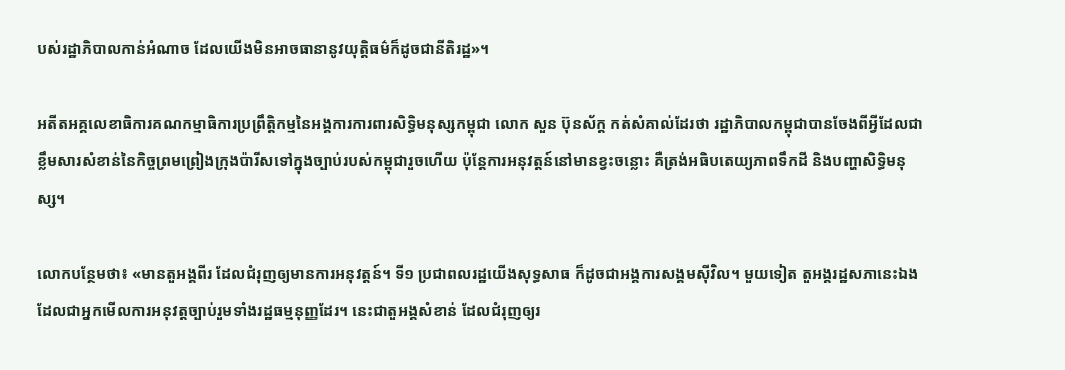បស់រដ្ឋាភិបាលកាន់អំណាច ដែលយើងមិនអាចធានានូវយុត្តិធម៌ក៏ដូចជានីតិរដ្ឋ»។

អតីតអគ្គលេខាធិការគណកម្មាធិការប្រព្រឹត្តិកម្មនៃអង្គការការពារសិទ្ធិមនុស្សកម្ពុជា លោក សួន ប៊ុនស័ក្ត កត់សំគាល់ដែរថា រដ្ឋាភិបាលកម្ពុជាបានចែងពីអ្វីដែលជាខ្លឹមសារសំខាន់នៃកិច្ចព្រមព្រៀងក្រុងប៉ារីសទៅក្នុងច្បាប់របស់កម្ពុជារួចហើយ ប៉ុន្តែការអនុវត្តន៍នៅមានខ្វះចន្លោះ គឺត្រង់អធិបតេយ្យភាពទឹកដី និងបញ្ហាសិទ្ធិមនុស្ស។

លោកបន្ថែមថា៖ «មានតួអង្គពីរ ដែលជំរុញឲ្យមានការអនុវត្តន៍។ ទី១ ប្រជាពលរដ្ឋយើងសុទ្ធសាធ ក៏ដូចជាអង្គការសង្គមស៊ីវិល។ មួយទៀត តួអង្គរដ្ឋសភានេះឯង ដែលជាអ្នកមើលការអនុវត្តច្បាប់រួមទាំងរដ្ឋធម្មនុញ្ញដែរ។ នេះជាតួអង្គសំខាន់ ដែលជំរុញឲ្យរ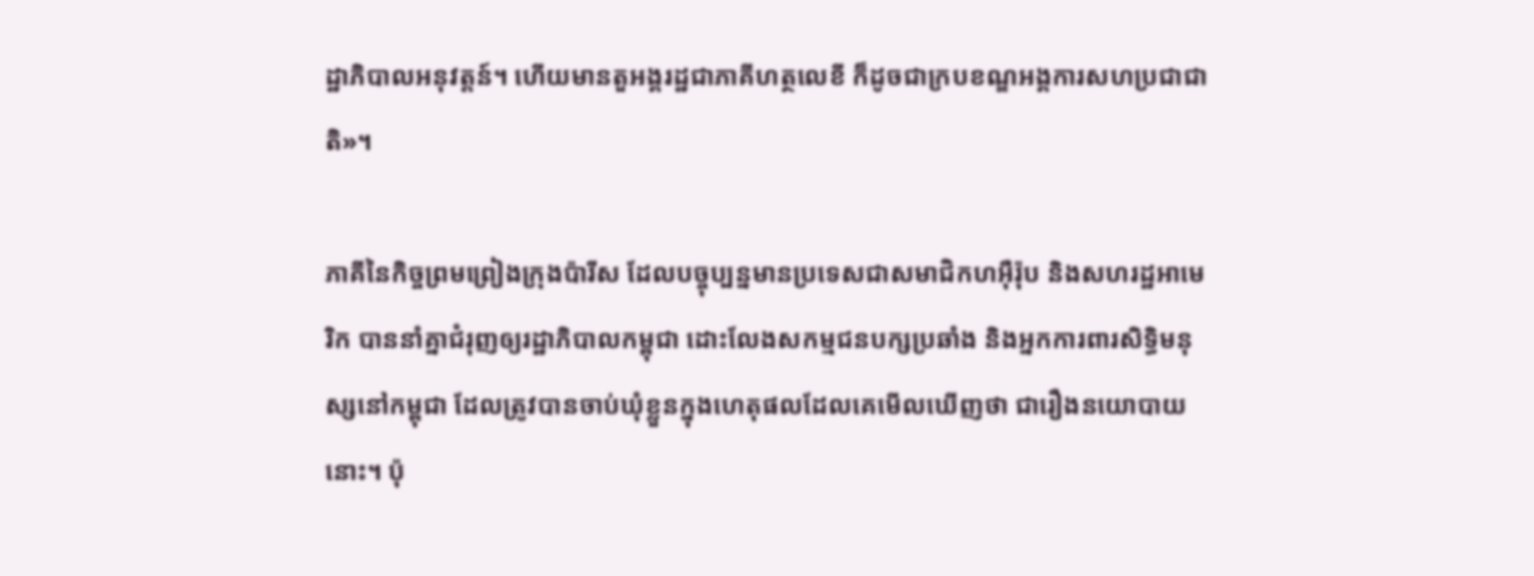ដ្ឋាភិបាលអនុវត្តន៍។ ហើយមានតួអង្គរដ្ឋជាភាគីហត្ថលេខី ក៏ដូចជាក្របខណ្ឌអង្គការសហប្រជាជាតិ»។

ភាគីនៃកិច្ចព្រមព្រៀងក្រុងប៉ារីស ដែលបច្ចុប្បន្នមានប្រទេសជាសមាជិកហអ៊ឺរ៉ុប និងសហរដ្ឋអាមេរិក បាននាំគ្នាជំរុញឲ្យរដ្ឋាភិបាលកម្ពុជា ដោះលែងសកម្មជនបក្សប្រឆាំង និងអ្នកការពារសិទ្ធិមនុស្សនៅកម្ពុជា ដែលត្រូវបានចាប់ឃុំខ្លួនក្នុងហេតុផលដែលគេមើលឃើញថា ជារឿងនយោបាយនោះ។ ប៉ុ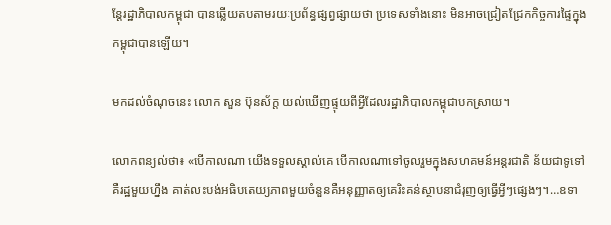ន្តែរដ្ឋាភិបាលកម្ពុជា បានឆ្លើយតបតាមរយៈប្រព័ន្ធផ្សព្វផ្សាយថា ប្រទេសទាំងនោះ មិនអាចជ្រៀតជ្រែកកិច្ចការផ្ទៃក្នុងកម្ពុជាបានឡើយ។

មកដល់ចំណុចនេះ លោក សួន ប៊ុនស័ក្ត យល់ឃើញផ្ទុយពីអ្វីដែលរដ្ឋាភិបាលកម្ពុជាបកស្រាយ។

លោកពន្យល់ថា៖ «បើកាលណា យើងទទួលស្គាល់គេ បើកាលណាទៅចូលរួមក្នុងសហគមន៍អន្តរជាតិ ន័យជាទូទៅគឺរដ្ឋមួយហ្នឹង គាត់លះបង់អធិបតេយ្យភាពមួយចំនួនគឺអនុញ្ញាតឲ្យគេរិះគន់ស្ថាបនាជំរុញឲ្យធ្វើអ្វីៗផ្សេងៗ។…ឧទា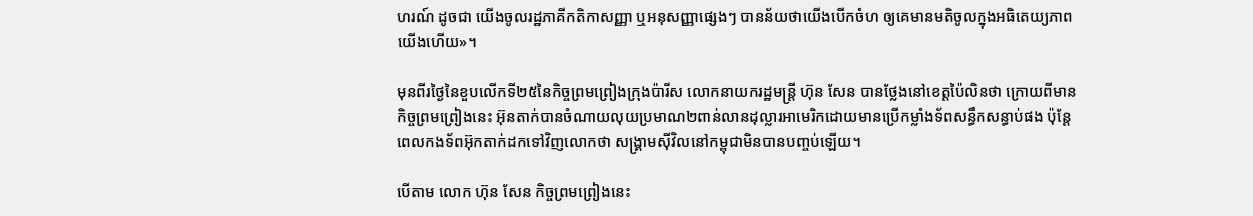ហរណ៍ ដូចជា យើងចូលរដ្ឋភាគីកតិកាសញ្ញា ឬអនុសញ្ញាផ្សេងៗ បានន័យថាយើងបើកចំហ ឲ្យគេមានមតិចូលក្នុងអធិតេយ្យភាពយើងហើយ»។

មុនពីរថ្ងៃនៃខួបលើកទី២៥នៃកិច្ចព្រមព្រៀងក្រុងប៉ារីស លោកនាយករដ្ឋមន្រ្តី ហ៊ុន សែន បានថ្លែងនៅខេត្តប៉ៃលិនថា ក្រោយពីមានកិច្ចព្រមព្រៀងនេះ អ៊ុនតាក់បានចំណាយលុយប្រមាណ២ពាន់លានដុល្លារអាមេរិកដោយមានប្រើកម្លាំងទ័ពសន្ធឹកសន្ធាប់ផង ប៉ុន្តែពេលកងទ័ពអ៊ុកតាក់ដកទៅវិញលោកថា សង្រ្គាមស៊ីវិលនៅកម្ពុជាមិនបានបញ្ចប់ឡើយ។

បើតាម លោក ហ៊ុន សែន កិច្ចព្រមព្រៀងនេះ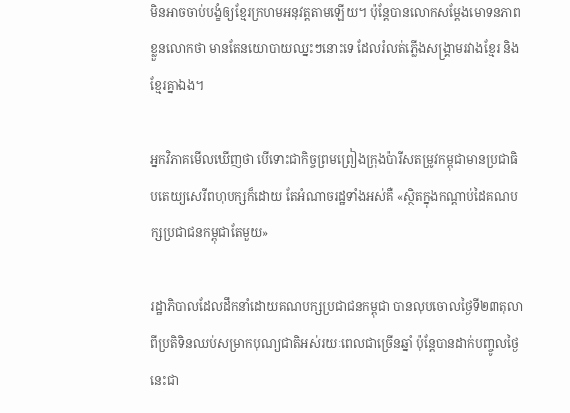មិនអាចចាប់បង្ខំឲ្យខ្មែរក្រហមអនុវត្តតាមឡើយ។ ប៉ុន្តែបានលោកសម្តែងមោទនភាពខ្លួនលោកថា មានតែនយោបាយឈ្នះៗនោះទេ ដែលរំលត់ភ្លើងសង្រ្គាមរវាងខ្មែរ និងខ្មែរគ្នាឯង។

អ្នកវិភាគមើលឃើញថា បើទោះជាកិច្ចព្រមព្រៀងក្រុងប៉ារីសតម្រូវកម្ពុជាមានប្រជាធិបតេយ្យសេរីពហុបក្សក៏ដោយ តែអំណាចរដ្ឋទាំងអស់គឺ «ស្ថិតក្នុងកណ្តាប់ដៃគណបក្សប្រជាជនកម្ពុជាតែមួយ»

រដ្ឋាភិបាលដែលដឹកនាំដោយគណបក្សប្រជាជនកម្ពុជា បានលុបចោលថ្ងៃទី២៣តុលា ពីប្រតិទិនឈប់សម្រាកបុណ្យជាតិអស់រយៈពេលជាច្រើនឆ្នាំ ប៉ុន្តែបានដាក់បញ្ចូលថ្ងៃនេះជា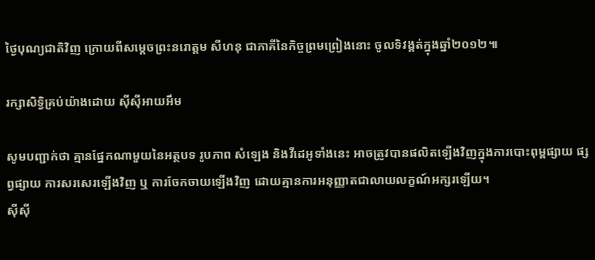ថ្ងៃបុណ្យជាតិវិញ ក្រោយពីសម្តេចព្រះនរោត្តម សីហនុ ជាភាគីនៃកិច្ចព្រមព្រៀងនោះ ចូលទិវង្គត់ក្នុងឆ្នាំ២០១២៕

រក្សាសិទ្វិគ្រប់យ៉ាងដោយ ស៊ីស៊ីអាយអឹម

សូមបញ្ជាក់ថា គ្មានផ្នែកណាមួយនៃអត្ថបទ រូបភាព សំឡេង និងវីដេអូទាំងនេះ អាចត្រូវបានផលិតឡើងវិញក្នុងការបោះពុម្ពផ្សាយ ផ្សព្វផ្សាយ ការសរសេរឡើងវិញ ឬ ការចែកចាយឡើងវិញ ដោយគ្មានការអនុញ្ញាតជាលាយលក្ខណ៍អក្សរឡើយ។
ស៊ីស៊ី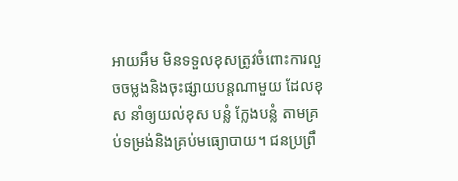អាយអឹម មិនទទួលខុសត្រូវចំពោះការលួចចម្លងនិងចុះផ្សាយបន្តណាមួយ ដែលខុស នាំឲ្យយល់ខុស បន្លំ ក្លែងបន្លំ តាមគ្រប់ទម្រង់និងគ្រប់មធ្យោបាយ។ ជនប្រព្រឹ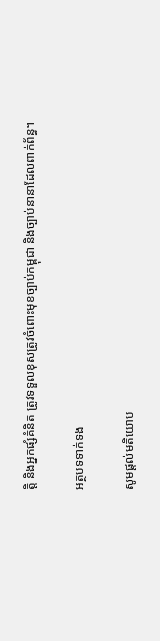ត្តិ និងអ្នកផ្សំគំនិត ត្រូវទទួលខុសត្រូវចំពោះមុខច្បាប់កម្ពុជា និងច្បាប់នានាដែលពាក់ព័ន្ធ។

អត្ថបទទាក់ទង

សូមផ្ដល់មតិយោប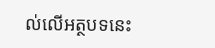ល់លើអត្ថបទនេះ